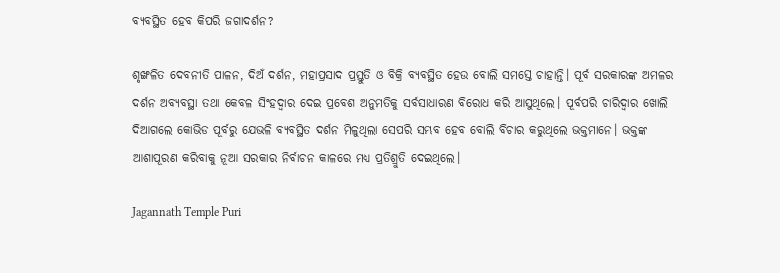ବ୍ୟବସ୍ଥିତ ହେବ କିପରି ଜଗାଦର୍ଶନ?

ଶୃଙ୍ଖଳିତ ଦେବନୀତି ପାଳନ, ଦିଅଁ ଦର୍ଶନ, ମହାପ୍ରସାଦ ପ୍ରସ୍ତୁତି ଓ ବିକ୍ରି ବ୍ୟବସ୍ଥିତ ହେଉ ବୋଲି ସମସ୍ତେ ଚାହାନ୍ତି। ପୂର୍ବ ସରକାରଙ୍କ ଅମଳର ଦର୍ଶନ ଅବ୍ୟବସ୍ଥା ତଥା କେବଳ ସିଂହଦ୍ୱାର ଦେଇ ପ୍ରବେଶ ଅନୁମତିକୁ ସର୍ବସାଧାରଣ ବିରୋଧ କରି ଆସୁଥିଲେ। ପୂର୍ବପରି ଚାରିଦ୍ୱାର ଖୋଲି ଦିଆଗଲେ କୋଭିଡ ପୂର୍ବରୁ ଯେଭଳି ବ୍ୟବସ୍ଥିତ ଦର୍ଶନ ମିଳୁଥିଲା ସେପରି ସମ୍ଭବ ହେବ ବୋଲି ବିଚାର କରୁଥିଲେ ଭକ୍ତମାନେ। ଭକ୍ତଙ୍କ ଆଶାପୂରଣ କରିବାକୁ ନୂଆ ସରକାର ନିର୍ବାଚନ କାଳରେ ମଧ୍ୟ ପ୍ରତିଶ୍ରୁତି ଦେଇଥିଲେ।

Jagannath Temple Puri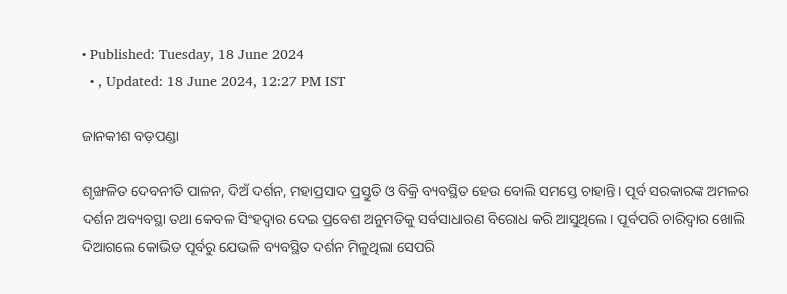• Published: Tuesday, 18 June 2024
  • , Updated: 18 June 2024, 12:27 PM IST

ଜାନକୀଶ ବଡ଼ପଣ୍ଡା

ଶୃଙ୍ଖଳିତ ଦେବନୀତି ପାଳନ, ଦିଅଁ ଦର୍ଶନ, ମହାପ୍ରସାଦ ପ୍ରସ୍ତୁତି ଓ ବିକ୍ରି ବ୍ୟବସ୍ଥିତ ହେଉ ବୋଲି ସମସ୍ତେ ଚାହାନ୍ତି। ପୂର୍ବ ସରକାରଙ୍କ ଅମଳର ଦର୍ଶନ ଅବ୍ୟବସ୍ଥା ତଥା କେବଳ ସିଂହଦ୍ୱାର ଦେଇ ପ୍ରବେଶ ଅନୁମତିକୁ ସର୍ବସାଧାରଣ ବିରୋଧ କରି ଆସୁଥିଲେ। ପୂର୍ବପରି ଚାରିଦ୍ୱାର ଖୋଲି ଦିଆଗଲେ କୋଭିଡ ପୂର୍ବରୁ ଯେଭଳି ବ୍ୟବସ୍ଥିତ ଦର୍ଶନ ମିଳୁଥିଲା ସେପରି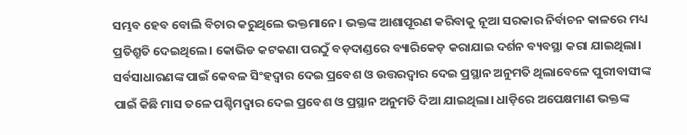ସମ୍ଭବ ହେବ ବୋଲି ବିଚାର କରୁଥିଲେ ଭକ୍ତମାନେ। ଭକ୍ତଙ୍କ ଆଶାପୂରଣ କରିବାକୁ ନୂଆ ସରକାର ନିର୍ବାଚନ କାଳରେ ମଧ୍ୟ ପ୍ରତିଶ୍ରୁତି ଦେଇଥିଲେ। କୋଭିଡ କଟକଣା ପରଠୁଁ ବଡ଼ଦାଣ୍ଡରେ ବ୍ୟାରିକେଡ଼ କରାଯାଇ ଦର୍ଶନ ବ୍ୟବସ୍ଥା କରା ଯାଇଥିଲା। ସର୍ବସାଧାରଣଙ୍କ ପାଇଁ କେବଳ ସିଂହଦ୍ୱାର ଦେଇ ପ୍ରବେଶ ଓ ଉତ୍ତରଦ୍ୱାର ଦେଇ ପ୍ରସ୍ଥାନ ଅନୁମତି ଥିଲାବେଳେ ପୁରୀବାସୀଙ୍କ ପାଇଁ କିଛି ମାସ ତଳେ ପଶ୍ଚିମଦ୍ୱାର ଦେଇ ପ୍ରବେଶ ଓ ପ୍ରସ୍ଥାନ ଅନୁମତି ଦିଆ ଯାଇଥିଲା। ଧାଡ଼ିରେ ଅପେକ୍ଷମାଣ ଭକ୍ତଙ୍କ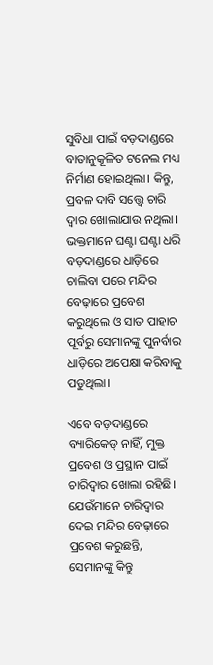ସୁବିଧା ପାଇଁ ବଡ଼ଦାଣ୍ଡରେ ବାତାନୁକୂଳିତ ଟନେଲ ମଧ୍ୟ ନିର୍ମାଣ ହୋଇଥିଲା। କିନ୍ତୁ, ପ୍ରବଳ ଦାବି ସତ୍ତ୍ୱେ ଚାରି ଦ୍ୱାର ଖୋଲାଯାଉ ନଥିଲା। ଭକ୍ତମାନେ ଘଣ୍ଟା ଘଣ୍ଟା ଧରି ବଡ଼ଦାଣ୍ଡରେ ଧାଡ଼ିରେ ଚାଲିବା ପରେ ମନ୍ଦିର ବେଢ଼ାରେ ପ୍ରବେଶ କରୁଥିଲେ ଓ ସାତ ପାହାଚ ପୂର୍ବରୁ ସେମାନଙ୍କୁ ପୁନର୍ବାର ଧାଡ଼ିରେ ଅପେକ୍ଷା କରିବାକୁ ପଡୁଥିଲା।

ଏବେ ବଡ଼ଦାଣ୍ଡରେ ବ୍ୟାରିକେଡ୍ ନାହିଁ, ମୁକ୍ତ ପ୍ରବେଶ ଓ ପ୍ରସ୍ଥାନ ପାଇଁ ଚାରିଦ୍ୱାର ଖୋଲା ରହିଛି। ଯେଉଁମାନେ ଚାରିଦ୍ୱାର ଦେଇ ମନ୍ଦିର ବେଢ଼ାରେ ପ୍ରବେଶ କରୁଛନ୍ତି, ସେମାନଙ୍କୁ କିନ୍ତୁ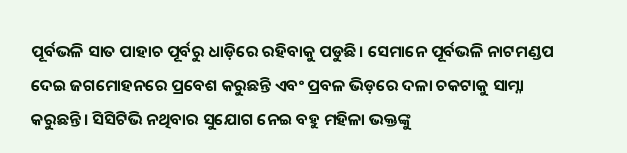ପୂର୍ବଭଳି ସାତ ପାହାଚ ପୂର୍ବରୁ ଧାଡ଼ିରେ ରହିବାକୁ ପଡୁଛି। ସେମାନେ ପୂର୍ବଭଳି ନାଟମଣ୍ଡପ ଦେଇ ଜଗମୋହନରେ ପ୍ରବେଶ କରୁଛନ୍ତି ଏବଂ ପ୍ରବଳ ଭିଡ଼ରେ ଦଳା ଚକଟାକୁ ସାମ୍ନା କରୁଛନ୍ତି। ସିସିଟିଭି ନଥିବାର ସୁଯୋଗ ନେଇ ବହୁ ମହିଳା ଭକ୍ତଙ୍କୁ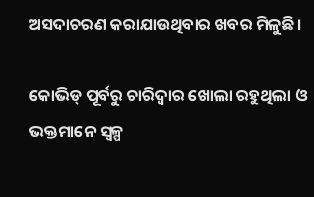ଅସଦାଚରଣ କରାଯାଉଥିବାର ଖବର ମିଳୁଛି।

କୋଭିଡ୍ ପୂର୍ବରୁ ଚାରିଦ୍ୱାର ଖୋଲା ରହୁଥିଲା ଓ ଭକ୍ତମାନେ ସ୍ୱଳ୍ପ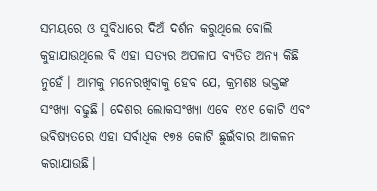ସମୟରେ ଓ ସୁବିଧାରେ ଦିଅଁ ଦର୍ଶନ କରୁଥିଲେ ବୋଲି କୁହାଯାଉଥିଲେ ବି ଏହା ସତ୍ୟର ଅପଳାପ ବ୍ୟତିତ ଅନ୍ୟ କିଛି ନୁହେଁ। ଆମକୁ ମନେରଖିବାକୁ ହେବ ଯେ, କ୍ରମଶଃ ଭକ୍ତଙ୍କ ସଂଖ୍ୟା ବଢୁଛି। ଦେଶର ଲୋକସଂଖ୍ୟା ଏବେ ୧୪୧ କୋଟି ଏବଂ ଭବିଷ୍ୟତରେ ଏହା ସର୍ବାଧିକ ୧୭୫ କୋଟି ଛୁଇଁବାର ଆକଳନ କରାଯାଉଛି।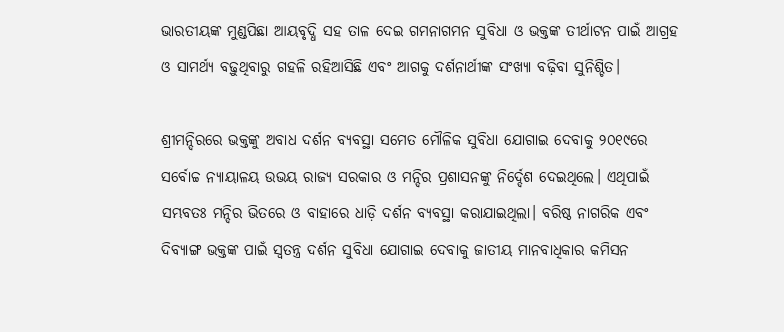ଭାରତୀୟଙ୍କ ମୁଣ୍ଡପିଛା ଆୟବୃଦ୍ଧି ସହ ତାଳ ଦେଇ ଗମନାଗମନ ସୁବିଧା ଓ ଭକ୍ତଙ୍କ ତୀର୍ଥାଟନ ପାଇଁ ଆଗ୍ରହ ଓ ସାମର୍ଥ୍ୟ ବଢ଼ୁଥିବାରୁ ଗହଳି ରହିଆସିଛି ଏବଂ ଆଗକୁ ଦର୍ଶନାର୍ଥୀଙ୍କ ସଂଖ୍ୟା ବଢ଼ିବା ସୁନିଶ୍ଚିତ।

ଶ୍ରୀମନ୍ଦିରରେ ଭକ୍ତଙ୍କୁ ଅବାଧ ଦର୍ଶନ ବ୍ୟବସ୍ଥା ସମେତ ମୌଳିକ ସୁବିଧା ଯୋଗାଇ ଦେବାକୁ ୨୦୧୯ରେ ସର୍ବୋଚ୍ଚ ନ୍ୟାୟାଳୟ ଉଭୟ ରାଜ୍ୟ ସରକାର ଓ ମନ୍ଦିର ପ୍ରଶାସନଙ୍କୁ ନିର୍ଦ୍ଦେଶ ଦେଇଥିଲେ। ଏଥିପାଇଁ ସମ୍ଭବତଃ ମନ୍ଦିର ଭିତରେ ଓ ବାହାରେ ଧାଡ଼ି ଦର୍ଶନ ବ୍ୟବସ୍ଥା କରାଯାଇଥିଲା। ବରିଷ୍ଠ ନାଗରିକ ଏବଂ ଦିବ୍ୟାଙ୍ଗ ଭକ୍ତଙ୍କ ପାଇଁ ସ୍ୱତନ୍ତ୍ର ଦର୍ଶନ ସୁବିଧା ଯୋଗାଇ ଦେବାକୁ ଜାତୀୟ ମାନବାଧିକାର କମିସନ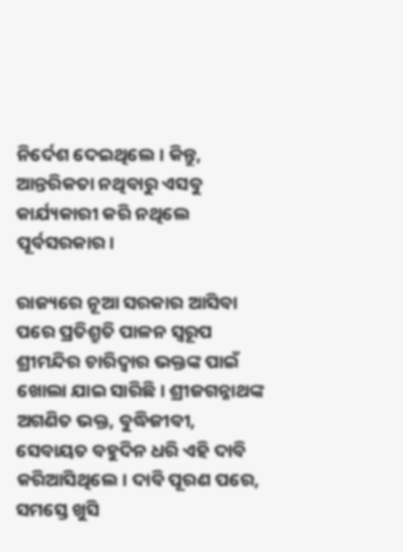ନିର୍ଦେଶ ଦେଇଥିଲେ। କିନ୍ତୁ, ଆନ୍ତରିକତା ନଥିବାରୁ ଏସବୁ କାର୍ଯ୍ୟକାରୀ କରି ନଥିଲେ ପୂର୍ବସରକାର।

ରାଜ୍ୟରେ ନୂଆ ସରକାର ଆସିବା ପରେ ପ୍ରତିଶ୍ରୁତି ପାଳନ ସ୍ୱରୂପ ଶ୍ରୀମନ୍ଦିର ଚାରିଦ୍ୱାର ଭକ୍ତଙ୍କ ପାଇଁ ଖୋଲା ଯାଇ ସାରିଛି। ଶ୍ରୀଜଗନ୍ନାଥଙ୍କ ଅଗଣିତ ଭକ୍ତ, ବୁଦ୍ଧିଜୀବୀ, ସେବାୟତ ବହୁଦିନ ଧରି ଏହି ଦାବି କରିଆସିଥିଲେ। ଦାବି ପୂରଣ ପରେ, ସମସ୍ତେ ଖୁସି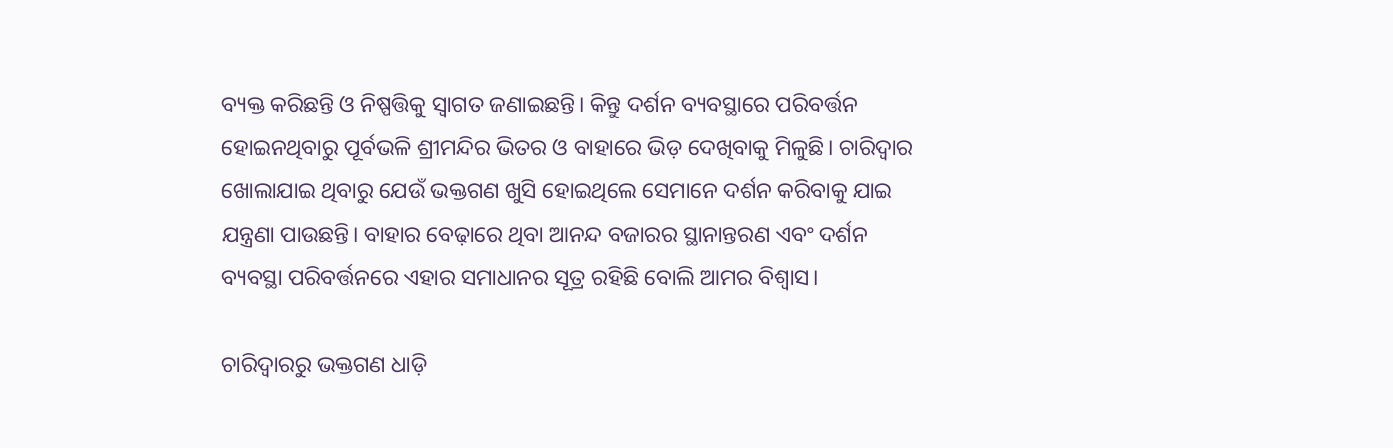ବ୍ୟକ୍ତ କରିଛନ୍ତି ଓ ନିଷ୍ପତ୍ତିକୁ ସ୍ୱାଗତ ଜଣାଇଛନ୍ତି। କିନ୍ତୁ ଦର୍ଶନ ବ୍ୟବସ୍ଥାରେ ପରିବର୍ତ୍ତନ ହୋଇନଥିବାରୁ ପୂର୍ବଭଳି ଶ୍ରୀମନ୍ଦିର ଭିତର ଓ ବାହାରେ ଭିଡ଼ ଦେଖିବାକୁ ମିଳୁଛି। ଚାରିଦ୍ୱାର ଖୋଲାଯାଇ ଥିବାରୁ ଯେଉଁ ଭକ୍ତଗଣ ଖୁସି ହୋଇଥିଲେ ସେମାନେ ଦର୍ଶନ କରିବାକୁ ଯାଇ ଯନ୍ତ୍ରଣା ପାଉଛନ୍ତି। ବାହାର ବେଢ଼ାରେ ଥିବା ଆନନ୍ଦ ବଜାରର ସ୍ଥାନାନ୍ତରଣ ଏବଂ ଦର୍ଶନ ବ୍ୟବସ୍ଥା ପରିବର୍ତ୍ତନରେ ଏହାର ସମାଧାନର ସୂତ୍ର ରହିଛି ବୋଲି ଆମର ବିଶ୍ୱାସ।

ଚାରିଦ୍ୱାରରୁ ଭକ୍ତଗଣ ଧାଡ଼ି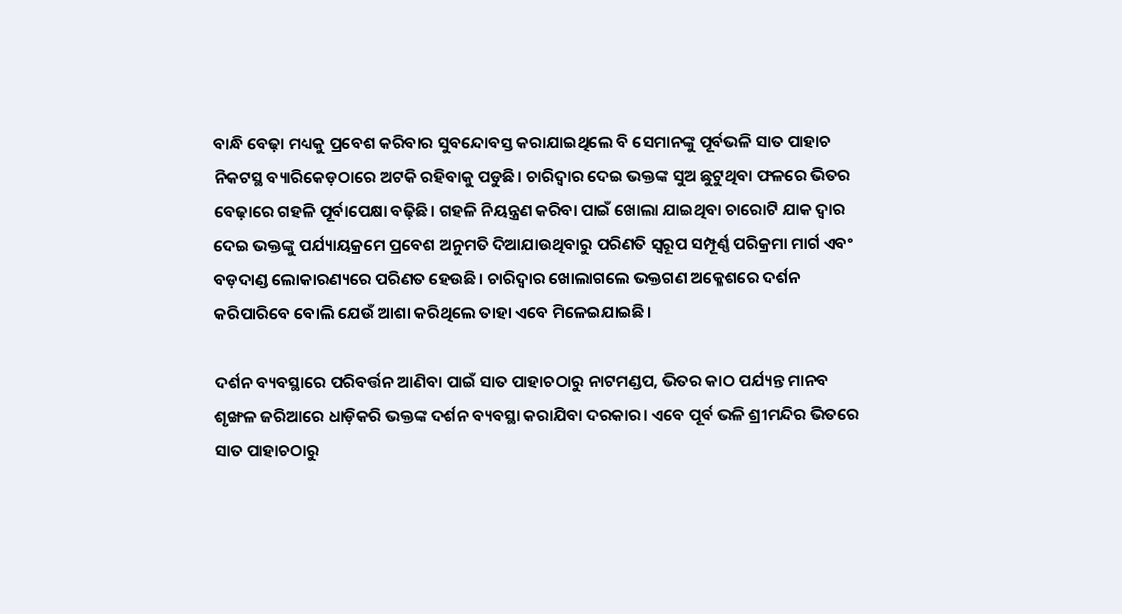ବାନ୍ଧି ବେଢ଼ା ମଧ୍ୟକୁ ପ୍ରବେଶ କରିବାର ସୁବନ୍ଦୋବସ୍ତ କରାଯାଇଥିଲେ ବି ସେମାନଙ୍କୁ ପୂର୍ବଭଳି ସାତ ପାହାଚ ନିକଟସ୍ଥ ବ୍ୟାରିକେଡ଼ଠାରେ ଅଟକି ରହିବାକୁ ପଡୁଛି। ଚାରିଦ୍ୱାର ଦେଇ ଭକ୍ତଙ୍କ ସୁଅ ଛୁଟୁଥିବା ଫଳରେ ଭିତର ବେଢ଼ାରେ ଗହଳି ପୂର୍ବାପେକ୍ଷା ବଢ଼ିଛି। ଗହଳି ନିୟନ୍ତ୍ରଣ କରିବା ପାଇଁ ଖୋଲା ଯାଇଥିବା ଚାରୋଟି ଯାକ ଦ୍ୱାର ଦେଇ ଭକ୍ତଙ୍କୁ ପର୍ଯ୍ୟାୟକ୍ରମେ ପ୍ରବେଶ ଅନୁମତି ଦିଆଯାଉଥିବାରୁ ପରିଣତି ସ୍ୱରୂପ ସମ୍ପୂର୍ଣ୍ଣ ପରିକ୍ରମା ମାର୍ଗ ଏବଂ ବଡ଼ଦାଣ୍ଡ ଲୋକାରଣ୍ୟରେ ପରିଣତ ହେଉଛି। ଚାରିଦ୍ୱାର ଖୋଲାଗଲେ ଭକ୍ତଗଣ ଅକ୍ଳେଶରେ ଦର୍ଶନ କରିପାରିବେ ବୋଲି ଯେଉଁ ଆଶା କରିଥିଲେ ତାହା ଏବେ ମିଳେଇଯାଇଛି।

ଦର୍ଶନ ବ୍ୟବସ୍ଥାରେ ପରିବର୍ତ୍ତନ ଆଣିବା ପାଇଁ ସାତ ପାହାଚଠାରୁ ନାଟମଣ୍ଡପ, ଭିତର କାଠ ପର୍ଯ୍ୟନ୍ତ ମାନବ ଶୃଙ୍ଖଳ ଜରିଆରେ ଧାଡ଼ିକରି ଭକ୍ତଙ୍କ ଦର୍ଶନ ବ୍ୟବସ୍ଥା କରାଯିବା ଦରକାର। ଏବେ ପୂର୍ବ ଭଳି ଶ୍ରୀମନ୍ଦିର ଭିତରେ ସାତ ପାହାଚଠାରୁ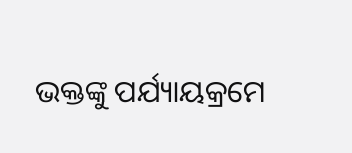ଭକ୍ତଙ୍କୁ ପର୍ଯ୍ୟାୟକ୍ରମେ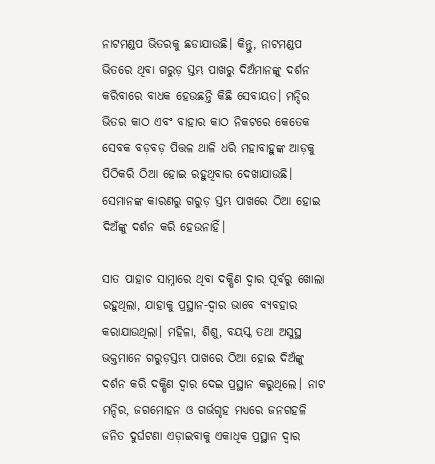ନାଟମଣ୍ଡପ ଭିତରକୁ ଛଡାଯାଉଛି। କିନ୍ତୁ, ନାଟମଣ୍ଡପ ଭିତରେ ଥିବା ଗରୁଡ଼ ସ୍ତମ୍ଭ ପାଖରୁ ଦିଅଁମାନଙ୍କୁ ଦର୍ଶନ କରିବାରେ ବାଧକ ହେଉଛନ୍ତି କିଛି ସେବାୟତ। ମନ୍ଦିର ଭିତର କାଠ ଏବଂ ବାହାର କାଠ ନିକଟରେ କେତେକ ସେବକ ବଡ଼ବଡ଼ ପିତ୍ତଳ ଥାଳି ଧରି ମହାବାହୁଙ୍କ ଆଡ଼କୁ ପିଠିକରି ଠିଆ ହୋଇ ରହୁଥିବାର ଦେଖାଯାଉଛି। ସେମାନଙ୍କ କାରଣରୁ ଗରୁଡ଼ ସ୍ତମ୍ଭ ପାଖରେ ଠିଆ ହୋଇ ଦିଅଁଙ୍କୁ ଦର୍ଶନ କରି ହେଉନାହିଁ।

ସାତ ପାହାଚ ସାମ୍ନାରେ ଥିବା ଦକ୍ଷିଣ ଦ୍ୱାର ପୂର୍ବରୁ ଖୋଲା ରହୁଥିଲା, ଯାହାକୁ ପ୍ରସ୍ଥାନ-ଦ୍ୱାର ଭାବେ ବ୍ୟବହାର କରାଯାଉଥିଲା। ମହିଳା, ଶିଶୁ, ବୟସ୍କ ତଥା ଅସୁସ୍ଥ ଭକ୍ତମାନେ ଗରୁଡ଼ସ୍ତମ୍ଭ ପାଖରେ ଠିଆ ହୋଇ ଦିଅଁଙ୍କୁ ଦର୍ଶନ କରି ଦକ୍ଷିଣ ଦ୍ୱାର ଦେଇ ପ୍ରସ୍ଥାନ କରୁଥିଲେ। ନାଟ ମନ୍ଦିର, ଜଗମୋହନ ଓ ଗର୍ଭଗୃହ ମଧ୍ୟରେ ଜନଗହଳି ଜନିତ ଦୁର୍ଘଟଣା ଏଡ଼ାଇବାକୁ ଏକାଧିକ ପ୍ରସ୍ଥାନ ଦ୍ୱାର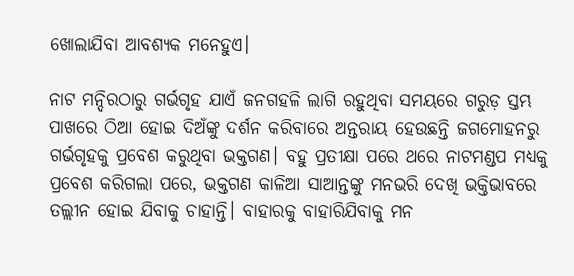ଖୋଲାଯିବା ଆବଶ୍ୟକ ମନେହୁଏ।

ନାଟ ମନ୍ଦିରଠାରୁ ଗର୍ଭଗୃହ ଯାଏଁ ଜନଗହଳି ଲାଗି ରହୁଥିବା ସମୟରେ ଗରୁଡ଼ ସ୍ତମ୍ଭ ପାଖରେ ଠିଆ ହୋଇ ଦିଅଁଙ୍କୁ ଦର୍ଶନ କରିବାରେ ଅନ୍ତରାୟ ହେଉଛନ୍ତି ଜଗମୋହନରୁ ଗର୍ଭଗୃହକୁ ପ୍ରବେଶ କରୁଥିବା ଭକ୍ତଗଣ। ବହୁ ପ୍ରତୀକ୍ଷା ପରେ ଥରେ ନାଟମଣ୍ଡପ ମଧ୍ୟକୁ ପ୍ରବେଶ କରିଗଲା ପରେ, ଭକ୍ତଗଣ କାଳିଆ ସାଆନ୍ତଙ୍କୁ ମନଭରି ଦେଖି ଭକ୍ତିଭାବରେ ତଲ୍ଲୀନ ହୋଇ ଯିବାକୁ ଚାହାନ୍ତି। ବାହାରକୁ ବାହାରିଯିବାକୁ ମନ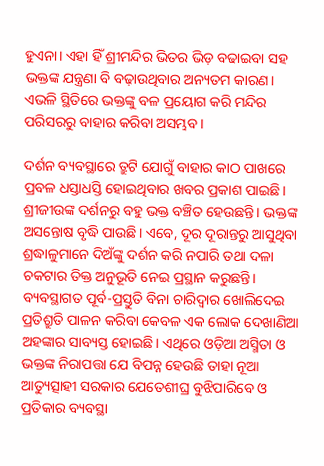ହୁଏନା। ଏହା ହିଁ ଶ୍ରୀମନ୍ଦିର ଭିତର ଭିଡ଼ ବଢାଇବା ସହ ଭକ୍ତଙ୍କ ଯନ୍ତ୍ରଣା ବି ବଢ଼ାଉଥିବାର ଅନ୍ୟତମ କାରଣ। ଏଭଳି ସ୍ଥିତିରେ ଭକ୍ତଙ୍କୁ ବଳ ପ୍ରୟୋଗ କରି ମନ୍ଦିର ପରିସରରୁ ବାହାର କରିବା ଅସମ୍ଭବ।

ଦର୍ଶନ ବ୍ୟବସ୍ଥାରେ ତ୍ରୁଟି ଯୋଗୁଁ ବାହାର କାଠ ପାଖରେ ପ୍ରବଳ ଧସ୍ତାଧସ୍ତି ହୋଇଥିବାର ଖବର ପ୍ରକାଶ ପାଇଛି। ଶ୍ରୀଜୀଉଙ୍କ ଦର୍ଶନରୁ ବହୁ ଭକ୍ତ ବଞ୍ଚିତ ହେଉଛନ୍ତି। ଭକ୍ତଙ୍କ ଅସନ୍ତୋଷ ବୃଦ୍ଧି ପାଉଛି। ଏବେ, ଦୂର ଦୂରାନ୍ତରୁ ଆସୁଥିବା ଶ୍ରଦ୍ଧାଳୁମାନେ ଦିଅଁଙ୍କୁ ଦର୍ଶନ କରି ନପାରି ତଥା ଦଳା ଚକଟାର ତିକ୍ତ ଅନୁଭୂତି ନେଇ ପ୍ରସ୍ଥାନ କରୁଛନ୍ତି। ବ୍ୟବସ୍ଥାଗତ ପୂର୍ବ-ପ୍ରସ୍ତୁତି ବିନା ଚାରିଦ୍ୱାର ଖୋଲିଦେଇ ପ୍ରତିଶ୍ରୁତି ପାଳନ କରିବା କେବଳ ଏକ ଲୋକ ଦେଖାଣିଆ ଅହଙ୍କାର ସାବ୍ୟସ୍ତ ହୋଇଛି। ଏଥିରେ ଓଡ଼ିଆ ଅସ୍ମିତା ଓ ଭକ୍ତଙ୍କ ନିରାପତ୍ତା ଯେ ବିପନ୍ନ ହେଉଛି ତାହା ନୂଆ ଆତ୍ୟୁତ୍ସାହୀ ସରକାର ଯେତେଶୀଘ୍ର ବୁଝିପାରିବେ ଓ ପ୍ରତିକାର ବ୍ୟବସ୍ଥା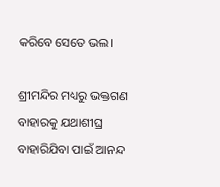କରିବେ ସେତେ ଭଲ।

ଶ୍ରୀମନ୍ଦିର ମଧ୍ୟରୁ ଭକ୍ତଗଣ ବାହାରକୁ ଯଥାଶୀଘ୍ର ବାହାରିଯିବା ପାଇଁ ଆନନ୍ଦ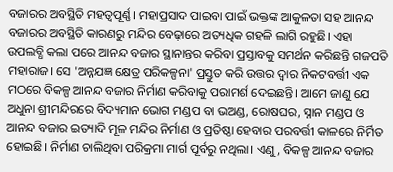ବଜାରର ଅବସ୍ଥିତି ମହତ୍ୱପୂର୍ଣ୍ଣ। ମହାପ୍ରସାଦ ପାଇବା ପାଇଁ ଭକ୍ତଙ୍କ ଆକୁଳତା ସହ ଆନନ୍ଦ ବଜାରର ଅବସ୍ଥିତି କାରଣରୁ ମନ୍ଦିର ବେଢ଼ାରେ ଅତ୍ୟଧିକ ଗହଳି ଲାଗି ରହୁଛି। ଏହା ଉପଲବ୍ଧି କଲା ପରେ ଆନନ୍ଦ ବଜାର ସ୍ଥାନାନ୍ତର କରିବା ପ୍ରସ୍ତାବକୁ ସମର୍ଥନ କରିଛନ୍ତି ଗଜପତି ମହାରାଜ। ସେ 'ଅନ୍ନଯଜ୍ଞ କ୍ଷେତ୍ର ପରିକଳ୍ପନା' ପ୍ରସ୍ତୁତ କରି ଉତ୍ତର ଦ୍ଵାର ନିକଟବର୍ତ୍ତୀ ଏକ ମଠରେ ବିକଳ୍ପ ଆନନ୍ଦ ବଜାର ନିର୍ମାଣ କରିବାକୁ ପରାମର୍ଶ ଦେଇଛନ୍ତି। ଆମେ ଜାଣୁ ଯେ ଅଧୁନା ଶ୍ରୀମନ୍ଦିରରେ ବିଦ୍ୟମାନ ଭୋଗ ମଣ୍ଡପ ବା ଭଅଣ୍ଡ, ରୋଷଘର, ସ୍ନାନ ମଣ୍ଡପ ଓ ଆନନ୍ଦ ବଜାର ଇତ୍ୟାଦି ମୂଳ ମନ୍ଦିର ନିର୍ମାଣ ଓ ପ୍ରତିଷ୍ଠା ହେବାର ପରବର୍ତ୍ତୀ କାଳରେ ନିର୍ମିତ ହୋଇଛି। ନିର୍ମାଣ ଚାଲିଥିବା ପରିକ୍ରମା ମାର୍ଗ ପୂର୍ବରୁ ନଥିଲା। ଏଣୁ, ବିକଳ୍ପ ଆନନ୍ଦ ବଜାର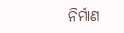ନିର୍ମାଣ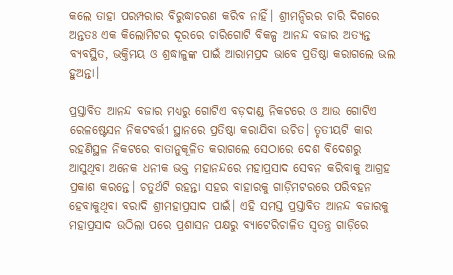କଲେ ତାହା ପରମ୍ପରାର ବିରୁଦ୍ଧାଚରଣ କରିବ ନାହିଁ। ଶ୍ରୀମନ୍ଦିରର ଚାରି ଦିଗରେ ଅନ୍ତତଃ ଏକ କିଲୋମିଟର ଦୂରରେ ଚାରିଗୋଟି ବିକଳ୍ପ ଆନନ୍ଦ ବଜାର ଅତ୍ୟନ୍ତ ବ୍ୟବସ୍ଥିତ, ଭକ୍ତିମୟ ଓ ଶ୍ରଦ୍ଧାଳୁଙ୍କ ପାଇଁ ଆରାମପ୍ରଦ ଭାବେ ପ୍ରତିଷ୍ଠା କରାଗଲେ ଭଲ ହୁଅନ୍ତା।

ପ୍ରସ୍ତାବିତ ଆନନ୍ଦ ବଜାର ମଧ୍ୟରୁ ଗୋଟିଏ ବଡ଼ଦାଣ୍ଡ ନିକଟରେ ଓ ଆଉ ଗୋଟିଏ ରେଳଷ୍ଟେସନ ନିକଟବର୍ତ୍ତୀ ସ୍ଥାନରେ ପ୍ରତିଷ୍ଠା କରାଯିବା ଉଚିତ। ତୃତୀୟଟି କାର ରହଣିସ୍ଥଳ ନିକଟରେ ବାତାନୁକୂଳିତ କରାଗଲେ ସେଠାରେ ଦେଶ ବିଦେଶରୁ ଆସୁଥିବା ଅନେକ ଧନୀକ ଭକ୍ତ ମହାନନ୍ଦରେ ମହାପ୍ରସାଦ ସେବନ କରିବାକୁ ଆଗ୍ରହ ପ୍ରକାଶ କରନ୍ତେ। ଚତୁର୍ଥଟି ରହନ୍ତା ସହର ବାହାରକୁ ଗାଡ଼ିମଟରରେ ପରିବହନ ହେବାକୁଥିବା ବରାଦି ଶ୍ରୀମହାପ୍ରସାଦ ପାଇଁ। ଏହି ସମସ୍ତ ପ୍ରସ୍ତାବିତ ଆନନ୍ଦ ବଜାରକୁ ମହାପ୍ରସାଦ ଉଠିଲା ପରେ ପ୍ରଶାସନ ପକ୍ଷରୁ ବ୍ୟାଟେରିଚାଳିତ ସ୍ୱତନ୍ତ୍ର ଗାଡ଼ିରେ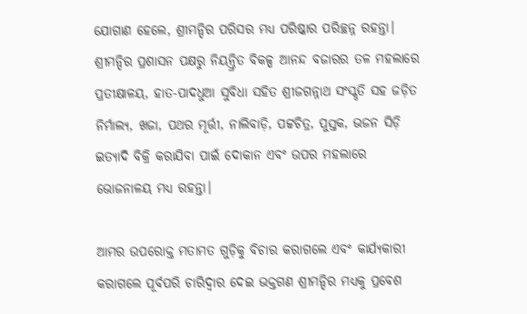ଯୋଗାଣ ହେଲେ, ଶ୍ରୀମନ୍ଦିର ପରିସର ମଧ୍ୟ ପରିଷ୍କାର ପରିଚ୍ଛନ୍ନ ରହନ୍ତା। ଶ୍ରୀମନ୍ଦିର ପ୍ରଶାସନ ପକ୍ଷରୁ ନିୟନ୍ତ୍ରିତ ବିକଳ୍ପ ଆନନ୍ଦ ବଜାରର ତଳ ମହଲାରେ ପ୍ରତୀକ୍ଷାଳୟ, ହାତ-ପାଦଧୁଆ ସୁବିଧା ସହିତ ଶ୍ରୀଜଗନ୍ନାଥ ସଂସ୍କୃତି ସହ ଜଡ଼ିତ ନିର୍ମାଲ୍ୟ, ଖଜା, ପଥର ମୂର୍ତ୍ତୀ, ନାଲିବାଡ଼ି, ପଟ୍ଟଚିତ୍ର, ପୁସ୍ତକ, ଭଜନ ସିଡ଼ି ଇତ୍ୟାଦି ବିକ୍ରି କରାଯିବା ପାଇଁ ଦୋକାନ ଏବଂ ଉପର ମହଲାରେ ଭୋଜନାଳୟ ମଧ୍ୟ ରହନ୍ତା।

ଆମର ଉପରୋକ୍ତ ମତାମତ ଗୁଡ଼ିକୁ ବିଚାର କରାଗଲେ ଏବଂ କାର୍ଯ୍ୟକାରୀ କରାଗଲେ ପୂର୍ବପରି ଚାରିଦ୍ୱାର ଦେଇ ଭକ୍ତଗଣ ଶ୍ରୀମନ୍ଦିର ମଧ୍ୟକୁ ପ୍ରବେଶ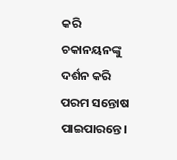କରି ଚକାନୟନଙ୍କୁ ଦର୍ଶନ କରି ପରମ ସନ୍ତୋଷ ପାଇପାରନ୍ତେ।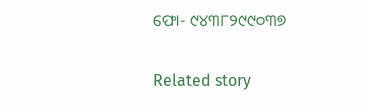ଫୋ- ୯୪୩୮୨୯୯୦୩୭

Related story